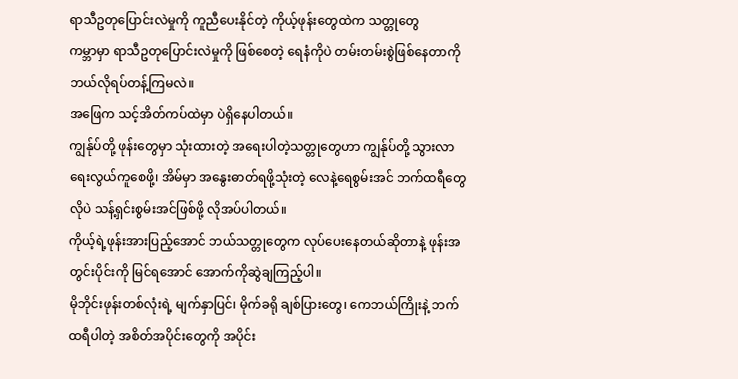ရာသီဥတုပြောင်းလဲမှုကို ကူညီပေးနိုင်တဲ့ ကိုယ့်ဖုန်းတွေထဲက သတ္တုတွေ
ကမ္ဘာမှာ ရာသီဥတုပြောင်းလဲမှုကို ဖြစ်စေတဲ့ ရေနံကိုပဲ တမ်းတမ်းစွဲဖြစ်နေတာကို ဘယ်လိုရပ်တန့်ကြမလဲ။
အဖြေက သင့်အိတ်ကပ်ထဲမှာ ပဲရှိနေပါတယ်။
ကျွန်ုပ်တို့ ဖုန်းတွေမှာ သုံးထားတဲ့ အရေးပါတဲ့သတ္တုတွေဟာ ကျွန်ုပ်တို့ သွားလာရေးလွယ်ကူစေဖို့၊ အိမ်မှာ အနွေးဓာတ်ရဖို့သုံးတဲ့ လေနဲ့ရေစွမ်းအင် ဘက်ထရီတွေလိုပဲ သန့်ရှင်းစွမ်းအင်ဖြစ်ဖို့ လိုအပ်ပါတယ်။
ကိုယ့်ရဲ့ဖုန်းအားပြည့်အောင် ဘယ်သတ္တုတွေက လုပ်ပေးနေတယ်ဆိုတာနဲ့ ဖုန်းအတွင်းပိုင်းကို မြင်ရအောင် အောက်ကိုဆွဲချကြည့်ပါ။
မိုဘိုင်းဖုန်းတစ်လုံးရဲ့ မျက်နှာပြင်၊ မိုက်ခရို ချစ်ပြားတွေ၊ ကေဘယ်ကြိုးနဲ့ ဘက်ထရီပါတဲ့ အစိတ်အပိုင်းတွေကို အပိုင်း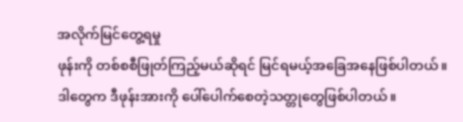အလိုက်မြင်တွေ့ရမှု
ဖုန်းကို တစ်စစီဖြုတ်ကြည့်မယ်ဆိုရင် မြင်ရမယ့်အခြေအနေဖြစ်ပါတယ်။
ဒါတွေက ဒီဖုန်းအားကို ပေါ်ပေါက်စေတဲ့သတ္တုတွေဖြစ်ပါတယ်။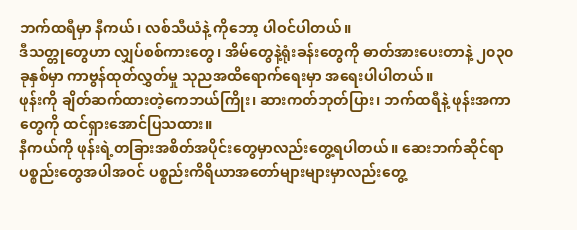ဘက်ထရီမှာ နီကယ်၊ လစ်သီယံနဲ့ ကိုဘော့ ပါဝင်ပါတယ်။
ဒီသတ္တုတွေဟာ လျှပ်စစ်ကားတွေ၊ အိမ်တွေနဲ့ရုံးခန်းတွေကို ဓာတ်အားပေးတာနဲ့ ၂၀၃၀ ခုနှစ်မှာ ကာဗွန်ထုတ်လွှတ်မှု သုညအထိရောက်ရေးမှာ အရေးပါပါတယ်။
ဖုန်းကို ချိတ်ဆက်ထားတဲ့ကေဘယ်ကြိုး၊ ဆားကတ်ဘုတ်ပြား၊ ဘက်ထရီနဲ့ ဖုန်းအကာတွေကို ထင်ရှားအောင်ပြသထား။
နီကယ်ကို ဖုန်းရဲ့တခြားအစိတ်အပိုင်းတွေမှာလည်းတွေ့ရပါတယ်။ ဆေးဘက်ဆိုင်ရာပစ္စည်းတွေအပါအဝင် ပစ္စည်းကိရိယာအတော်များများမှာလည်းတွေ့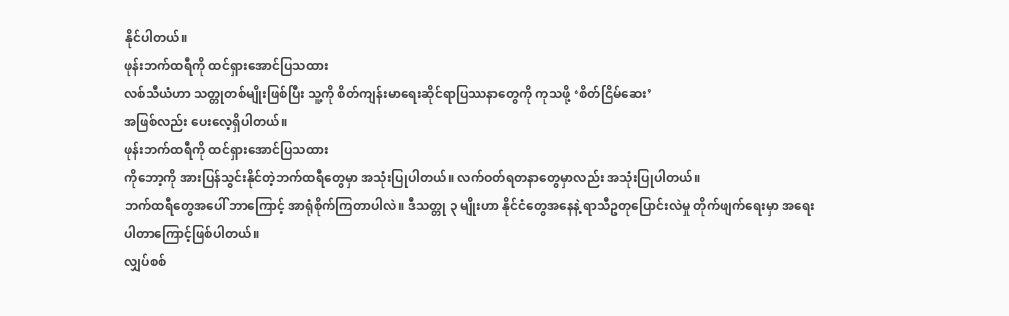နိုင်ပါတယ်။
ဖုန်းဘက်ထရီကို ထင်ရှားအောင်ပြသထား
လစ်သီယံဟာ သတ္တုတစ်မျိုးဖြစ်ပြီး သူ့ကို စိတ်ကျန်းမာရေးဆိုင်ရာပြဿနာတွေကို ကုသဖို့ ‘စိတ်ငြိမ်ဆေး’
အဖြစ်လည်း ပေးလေ့ရှိပါတယ်။
ဖုန်းဘက်ထရီကို ထင်ရှားအောင်ပြသထား
ကိုဘော့ကို အားပြန်သွင်းနိုင်တဲ့ဘက်ထရီတွေမှာ အသုံးပြုပါတယ်။ လက်ဝတ်ရတနာတွေမှာလည်း အသုံးပြုပါတယ်။
ဘက်ထရီတွေအပေါ် ဘာကြောင့် အာရုံစိုက်ကြတာပါလဲ။ ဒီသတ္တု ၃ မျိုးဟာ နိုင်ငံတွေအနေနဲ့ ရာသီဥတုပြောင်းလဲမှု တိုက်ဖျက်ရေးမှာ အရေးပါတာကြောင့်ဖြစ်ပါတယ်။
လျှပ်စစ်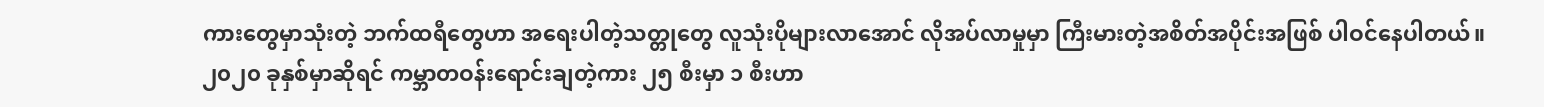ကားတွေမှာသုံးတဲ့ ဘက်ထရီတွေဟာ အရေးပါတဲ့သတ္တုတွေ လူသုံးပိုများလာအောင် လိုအပ်လာမှုမှာ ကြီးမားတဲ့အစိတ်အပိုင်းအဖြစ် ပါဝင်နေပါတယ်။
၂၀၂၀ ခုနှစ်မှာဆိုရင် ကမ္ဘာတဝန်းရောင်းချတဲ့ကား ၂၅ စီးမှာ ၁ စီးဟာ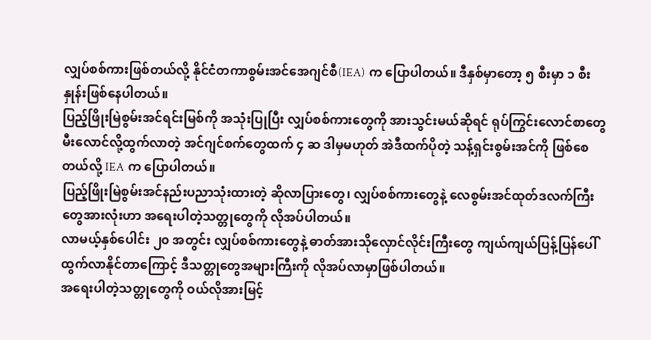လျှပ်စစ်ကားဖြစ်တယ်လို့ နိုင်ငံတကာစွမ်းအင်အေဂျင်စီ(IEA) က ပြောပါတယ်။ ဒီနှစ်မှာတော့ ၅ စီးမှာ ၁ စီးနှုန်းဖြစ်နေပါတယ်။
ပြည့်ဖြိုးမြဲစွမ်းအင်ရင်းမြစ်ကို အသုံးပြုပြီး လျှပ်စစ်ကားတွေကို အားသွင်းမယ်ဆိုရင် ရုပ်ကြွင်းလောင်စာတွေမီးလောင်လို့ထွက်လာတဲ့ အင်ဂျင်စက်တွေထက် ၄ ဆ ဒါမှမဟုတ် အဲဒီထက်ပိုတဲ့ သန့်ရှင်းစွမ်းအင်ကို ဖြစ်စေတယ်လို့ IEA က ပြောပါတယ်။
ပြည့်ဖြိုးမြဲစွမ်းအင်နည်းပညာသုံးထားတဲ့ ဆိုလာပြားတွေ၊ လျှပ်စစ်ကားတွေနဲ့ လေစွမ်းအင်ထုတ်ဒလက်ကြီးတွေအားလုံးဟာ အရေးပါတဲ့သတ္တုတွေကို လိုအပ်ပါတယ်။
လာမယ့်နှစ်ပေါင်း ၂၀ အတွင်း လျှပ်စစ်ကားတွေနဲ့ ဓာတ်အားသိုလှောင်လိုင်းကြီးတွေ ကျယ်ကျယ်ပြန့်ပြန်ပေါ်ထွက်လာနိုင်တာကြောင့် ဒီသတ္တုတွေအများကြီးကို လိုအပ်လာမှာဖြစ်ပါတယ်။
အရေးပါတဲ့သတ္တုတွေကို ဝယ်လိုအားမြင့်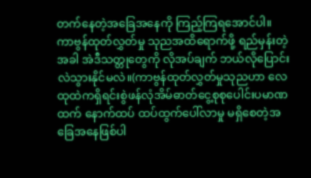တက်နေတဲ့အခြေအနေကို ကြည့်ကြရအောင်ပါ။
ကာဗွန်ထုတ်လွှတ်မှု သုညအထိရောက်ဖို့ ရည်မှန်းတဲ့အခါ အဲဒီသတ္တုတွေကို လိုအပ်ချက် ဘယ်လိုပြောင်းလဲသွားနိုင်မလဲ။(ကာဗွန်ထုတ်လွှတ်မှုသုညဟာ လေထုထဲကရှိရင်းစွဲဖန်လုံအိမ်ဓာတ်ငွေ့စုစုပေါင်းပမာဏထက် နောက်ထပ် ထပ်ထွက်ပေါ်လာမှု မရှိစေတဲ့အခြေအနေဖြစ်ပါ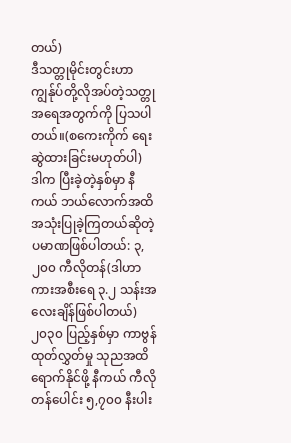တယ်)
ဒီသတ္တုမိုင်းတွင်းဟာ ကျွန်ုပ်တို့လိုအပ်တဲ့သတ္တုအရေအတွက်ကို ပြသပါတယ်။(စကေးကိုက် ရေးဆွဲထားခြင်းမဟုတ်ပါ)
ဒါက ပြီးခဲ့တဲ့နှစ်မှာ နီကယ် ဘယ်လောက်အထိအသုံးပြုခဲ့ကြတယ်ဆိုတဲ့ပမာဏဖြစ်ပါတယ်: ၃,၂၀၀ ကီလိုတန်(ဒါဟာ ကားအစီးရေ ၃.၂ သန်းအလေးချိန်ဖြစ်ပါတယ်)
၂၀၃၀ ပြည့်နှစ်မှာ ကာဗွန်ထုတ်လွှတ်မှု သုညအထိရောက်နိုင်ဖို့ နီကယ် ကီလိုတန်ပေါင်း ၅,၇၀၀ နီးပါး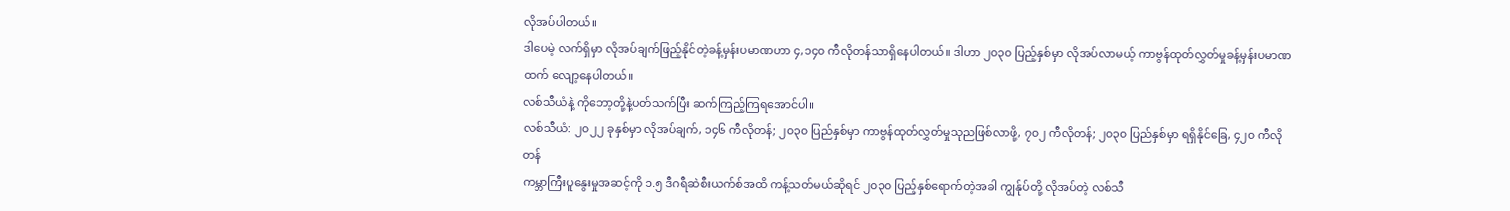လိုအပ်ပါတယ်။
ဒါပေမဲ့ လက်ရှိမှာ လိုအပ်ချက်ဖြည့်နိုင်တဲ့ခန့်မှန်းပမာဏဟာ ၄,၁၄၀ ကီလိုတန်သာရှိနေပါတယ်။ ဒါဟာ ၂၀၃၀ ပြည့်နှစ်မှာ လိုအပ်လာမယ့် ကာဗွန်ထုတ်လွှတ်မှုခန့်မှန်းပမာဏထက် လျော့နေပါတယ်။
လစ်သီယံနဲ့ ကိုဘော့တို့နဲ့ပတ်သက်ပြီး ဆက်ကြည့်ကြရအောင်ပါ။
လစ်သီယံ: ၂၀၂၂ ခုနှစ်မှာ လိုအပ်ချက်, ၁၄၆ ကီလိုတန်; ၂၀၃၀ ပြည်နှစ်မှာ ကာဗွန်ထုတ်လွှတ်မှုသုညဖြစ်လာဖို့, ၇၀၂ ကီလိုတန်; ၂၀၃၀ ပြည်နှစ်မှာ ရရှိနိုင်ခြေ, ၄၂၀ ကီလိုတန်
ကမ္ဘာကြီးပူနွေးမှုအဆင့်ကို ၁.၅ ဒီဂရီဆဲစီးယက်စ်အထိ ကန့်သတ်မယ်ဆိုရင် ၂၀၃၀ ပြည့်နှစ်ရောက်တဲ့အခါ ကျွန်ုပ်တို့ လိုအပ်တဲ့ လစ်သီ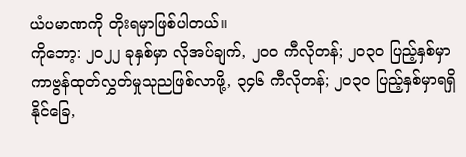ယံပမာဏကို တိုးရမှာဖြစ်ပါတယ်။
ကိုဘော့: ၂၀၂၂ ခုနှစ်မှာ လိုအပ်ချက်, ၂၀၀ ကီလိုတန်; ၂၀၃၀ ပြည့်နှစ်မှာ ကာဗွန်ထုတ်လွှတ်မှုသုညဖြစ်လာဖို့, ၃၄၆ ကီလိုတန်; ၂၀၃၀ ပြည့်နှစ်မှာရရှိနိုင်ခြေ,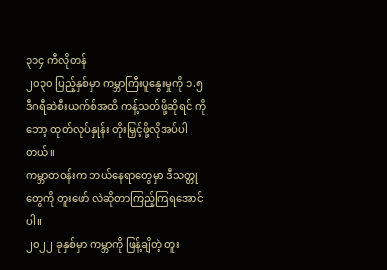၃၁၄ ကီလိုတန်
၂၀၃၀ ပြည့်နှစ်မှာ ကမ္ဘာကြီးပူနွေးမှုကို ၁.၅ ဒီဂရီဆဲစီးယက်စ်အထိ ကန့်သတ်ဖို့ဆိုရင် ကိုဘော့ ထုတ်လုပ်နှုန်း တိုးမြှင့်ဖို့လိုအပ်ပါတယ်။
ကမ္ဘာတဝန်းက ဘယ်နေရာတွေမှာ ဒီသတ္တုတွေကို တူးဖော် လဲဆိုတာကြည့်ကြရအောင်ပါ။
၂၀၂၂ ခုနှစ်မှာ ကမ္ဘာကို ဖြန့်ချိတဲ့ တူး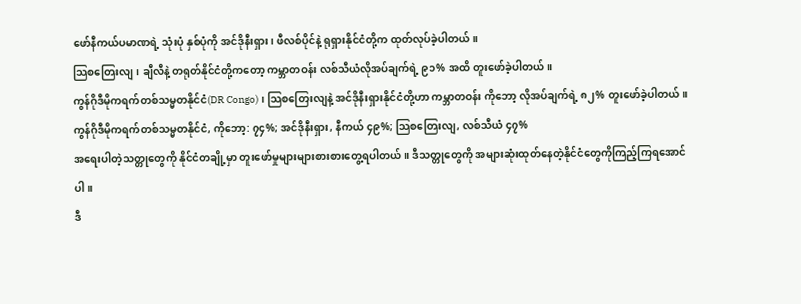ဖော်နီကယ်ပမာဏရဲ့ သုံးပုံ နှစ်ပုံကို အင်ဒိုနီးရှား၊ ဖီလစ်ပိုင်နဲ့ ရုရှားနိုင်ငံတို့က ထုတ်လုပ်ခဲ့ပါတယ်။
သြစတြေးလျ၊ ချီလီနဲ့ တရုတ်နိုင်ငံတို့ကတော့ ကမ္ဘာတဝန်း လစ်သီယံလိုအပ်ချက်ရဲ့ ၉၁% အထိ တူးဖော်ခဲ့ပါတယ်။
ကွန်ဂိုဒီမိုကရက်တစ်သမ္မတနိုင်ငံ(DR Congo)၊ သြစတြေးလျနဲ့ အင်ဒိုနီးရှားနိုင်ငံတို့ဟာ ကမ္ဘာတဝန်း ကိုဘော့ လိုအပ်ချက်ရဲ့ ၈၂% တူးဖော်ခဲ့ပါတယ်။
ကွန်ဂိုဒီမိုကရက်တစ်သမ္မတနိုင်ငံ, ကိုဘော့: ၇၄%; အင်ဒိုနီးရှား, နီကယ် ၄၉%; သြစတြေးလျ, လစ်သီယံ ၄၇%
အရေးပါတဲ့သတ္တုတွေကို နိုင်ငံတချို့မှာ တူးဖော်မှုများများစားစားတွေ့ရပါတယ်။ ဒီသတ္တုတွေကို အများဆုံးထုတ်နေတဲ့နိုင်ငံတွေကိုကြည့်ကြရအောင်ပါ။
ဒီ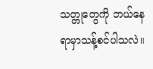သတ္တုတွေကို ဘယ်နေရာမှာသန့်စင်ပါသလဲ။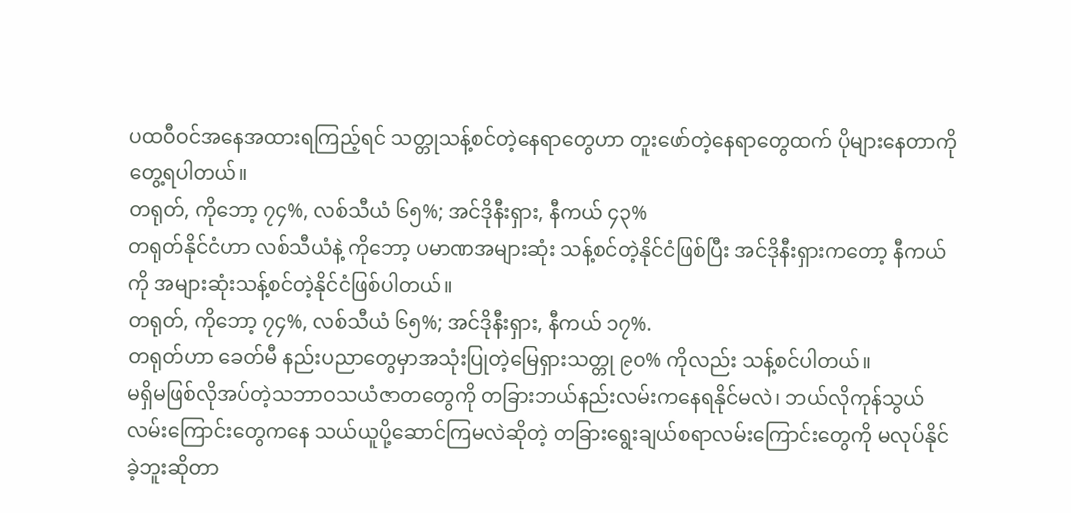ပထဝီဝင်အနေအထားရကြည့်ရင် သတ္တုသန့်စင်တဲ့နေရာတွေဟာ တူးဖော်တဲ့နေရာတွေထက် ပိုများနေတာကို တွေ့ရပါတယ်။
တရုတ်, ကိုဘော့ ၇၄%, လစ်သီယံ ၆၅%; အင်ဒိုနီးရှား, နီကယ် ၄၃%
တရုတ်နိုင်ငံဟာ လစ်သီယံနဲ့ ကိုဘော့ ပမာဏအများဆုံး သန့်စင်တဲ့နိုင်ငံဖြစ်ပြီး အင်ဒိုနီးရှားကတော့ နီကယ်ကို အများဆုံးသန့်စင်တဲ့နိုင်ငံဖြစ်ပါတယ်။
တရုတ်, ကိုဘော့ ၇၄%, လစ်သီယံ ၆၅%; အင်ဒိုနီးရှား, နီကယ် ၁၇%.
တရုတ်ဟာ ခေတ်မီ နည်းပညာတွေမှာအသုံးပြုတဲ့မြေရှားသတ္တု ၉၀% ကိုလည်း သန့်စင်ပါတယ်။
မရှိမဖြစ်လိုအပ်တဲ့သဘာဝသယံဇာတတွေကို တခြားဘယ်နည်းလမ်းကနေရနိုင်မလဲ၊ ဘယ်လိုကုန်သွယ်လမ်းကြောင်းတွေကနေ သယ်ယူပို့ဆောင်ကြမလဲဆိုတဲ့ တခြားရွေးချယ်စရာလမ်းကြောင်းတွေကို မလုပ်နိုင်ခဲ့ဘူးဆိုတာ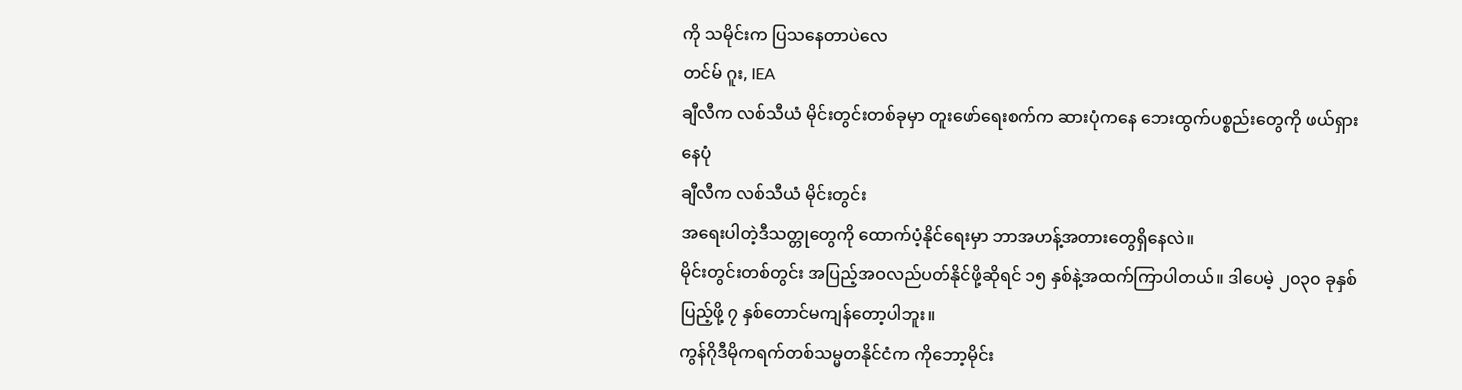ကို သမိုင်းက ပြသနေတာပဲလေ
တင်မ် ဂူး, IEA
ချီလီက လစ်သီယံ မိုင်းတွင်းတစ်ခုမှာ တူးဖော်ရေးစက်က ဆားပုံကနေ ဘေးထွက်ပစ္စည်းတွေကို ဖယ်ရှားနေပုံ
ချီလီက လစ်သီယံ မိုင်းတွင်း
အရေးပါတဲ့ဒီသတ္တုတွေကို ထောက်ပံ့နိုင်ရေးမှာ ဘာအဟန့်အတားတွေရှိနေလဲ။
မိုင်းတွင်းတစ်တွင်း အပြည့်အဝလည်ပတ်နိုင်ဖို့ဆိုရင် ၁၅ နှစ်နဲ့အထက်ကြာပါတယ်။ ဒါပေမဲ့ ၂၀၃၀ ခုနှစ်ပြည့်ဖို့ ၇ နှစ်တောင်မကျန်တော့ပါဘူး။
ကွန်ဂိုဒီမိုကရက်တစ်သမ္မတနိုင်ငံက ကိုဘော့မိုင်း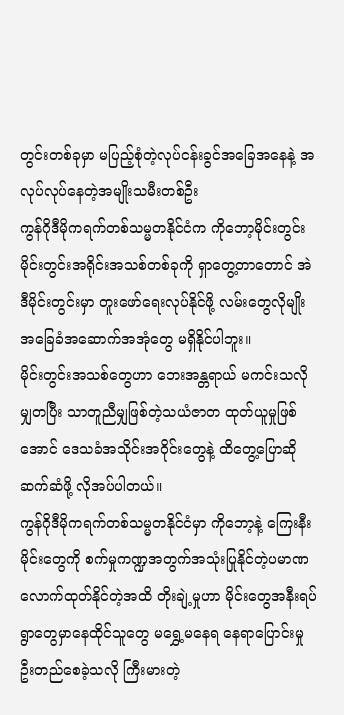တွင်းတစ်ခုမှာ မပြည့်စုံတဲ့လုပ်ငန်းခွင်အခြေအနေနဲ့ အလုပ်လုပ်နေတဲ့အမျိုးသမီးတစ်ဦး
ကွန်ဂိုဒီမိုကရက်တစ်သမ္မတနိုင်ငံက ကိုဘော့မိုင်းတွင်း
မိုင်းတွင်းအရိုင်းအသစ်တစ်ခုကို ရှာတွေ့တာတောင် အဲဒီမိုင်းတွင်းမှာ တူးဖော်ရေးလုပ်နိုင်ဖို့ လမ်းတွေလိုမျိုး အခြေခံအဆောက်အအုံတွေ မရှိနိုင်ပါဘူး။
မိုင်းတွင်းအသစ်တွေဟာ ဘေးအန္တရာယ် မကင်းသလို မျှတပြီး သာတူညီမျှဖြစ်တဲ့သယံဇာတ ထုတ်ယူမှုဖြစ်အောင် ဒေသခံအသိုင်းအဝိုင်းတွေနဲ့ ထိတွေ့ပြောဆိုဆက်ဆံဖို့ လိုအပ်ပါတယ်။
ကွန်ဂိုဒီမိုကရက်တစ်သမ္မတနိုင်ငံမှာ ကိုဘော့နဲ့ ကြေးနီးမိုင်းတွေကို စက်မှုကဏ္ဍအတွက်အသုံးပြုနိုင်တဲ့ပမာဏလောက်ထုတ်နိုင်တဲ့အထိ တိုးချဲ့မှုဟာ မိုင်းတွေအနီးရပ်ရွာတွေမှာနေထိုင်သူတွေ မရွှေ့မနေရ နေရာပြောင်းမှု ဦးတည်စေခဲ့သလို ကြီးမားတဲ့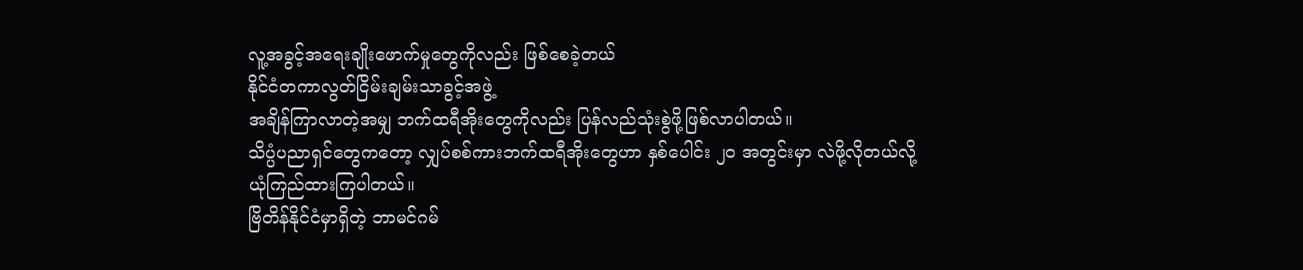လူ့အခွင့်အရေးချိုးဖောက်မှုတွေကိုလည်း ဖြစ်စေခဲ့တယ်
နိုင်ငံတကာလွတ်ငြိမ်းချမ်းသာခွင့်အဖွဲ့
အချိန်ကြာလာတဲ့အမျှ ဘက်ထရီအိုးတွေကိုလည်း ပြန်လည်သုံးစွဲဖို့ဖြစ်လာပါတယ်။
သိပ္ပံပညာရှင်တွေကတော့ လျှပ်စစ်ကားဘက်ထရီအိုးတွေဟာ နှစ်ပေါင်း ၂၀ အတွင်းမှာ လဲဖို့လိုတယ်လို့ ယုံကြည်ထားကြပါတယ်။
ဗြိတိန်နိုင်ငံမှာရှိတဲ့ ဘာမင်ဂမ်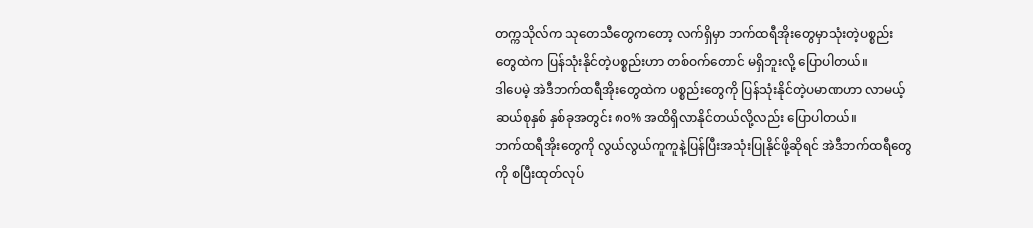တက္ကသိုလ်က သုတေသီတွေကတော့ လက်ရှိမှာ ဘက်ထရီအိုးတွေမှာသုံးတဲ့ပစ္စည်းတွေထဲက ပြန်သုံးနိုင်တဲ့ပစ္စည်းဟာ တစ်ဝက်တောင် မရှိဘူးလို့ ပြောပါတယ်။
ဒါပေမဲ့ အဲဒီဘက်ထရီအိုးတွေထဲက ပစ္စည်းတွေကို ပြန်သုံးနိုင်တဲ့ပမာဏဟာ လာမယ့်ဆယ်စုနှစ် နှစ်ခုအတွင်း ၈၀% အထိရှိလာနိုင်တယ်လို့လည်း ပြောပါတယ်။
ဘက်ထရီအိုးတွေကို လွယ်လွယ်ကူကူနဲ့ပြန်ပြီးအသုံးပြုနိုင်ဖို့ဆိုရင် အဲဒီဘက်ထရီတွေကို စပြီးထုတ်လုပ်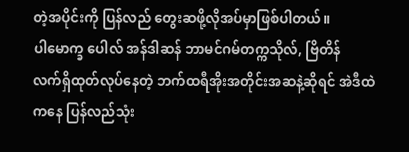တဲ့အပိုင်းကို ပြန်လည် တွေးဆဖို့လိုအပ်မှာဖြစ်ပါတယ်။
ပါမောက္ခ ပေါလ် အန်ဒါဆန် ဘာမင်ဂမ်တက္ကသိုလ်, ဗြိတိန်
လက်ရှိထုတ်လုပ်နေတဲ့ ဘက်ထရီအိုးအတိုင်းအဆနဲ့ဆိုရင် အဲဒီထဲကနေ ပြန်လည်သုံး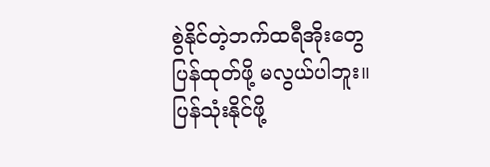စွဲနိုင်တဲ့ဘက်ထရီအိုးတွေ ပြန်ထုတ်ဖို့ မလွယ်ပါဘူး။ ပြန်သုံးနိုင်ဖို့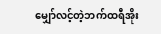မျှော်လင့်တဲ့ဘက်ထရီအိုး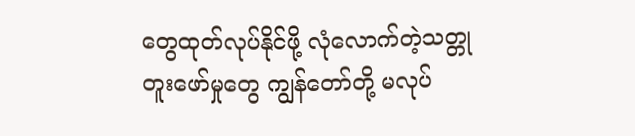တွေထုတ်လုပ်နိုင်ဖို့ လုံလောက်တဲ့သတ္တုတူးဖော်မှုတွေ ကျွန်တော်တို့ မလုပ်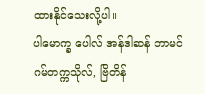ထားနိုင်သေးလို့ပါ။
ပါမောက္ခ ပေါလ် အန်ဒါဆန် ဘာမင်ဂမ်တက္ကသိုလ်, ဗြိတိန်